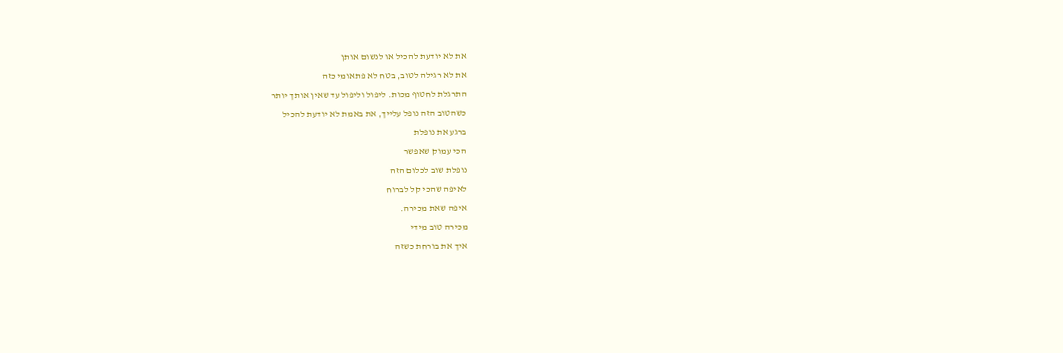את לא יודעת להכיל או לנשום אותן
את לא רגילה לטוב, בטח לא פתאומי כזה
התרגלת לחטוף מכות. ליפול וליפול עד שאין אותך יותר
כשהטוב הזה נופל עלייך, את באמת לא יודעת להכיל
ברגע את נופלת
הכי עמוק שאפשר
נופלת שוב לכלום הזה
לאיפה שהכי קל לברוח
איפה שאת מכירה.
מכירה טוב מידי
איך את בורחת כשזה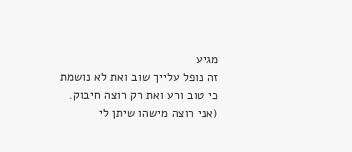מגיע
זה נופל עלייך שוב ואת לא נושמת
כי טוב ורע ואת רק רוצה חיבוק.
(אני רוצה מישהו שיתן לי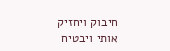חיבוק ויחזיק אותי ויבטיח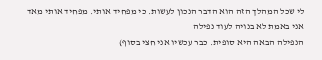לי שכל המהלך הזה הוא הדבר הנכון לעשות. כי מפחיד אותי. מפחיד אותי מאד
אני באמת לא בנויה לעוד נפילה
הנפילה הבאה היא סופית. כבר עכשיו אני חצי בסוף)